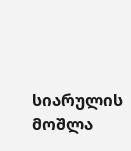სიარულის მოშლა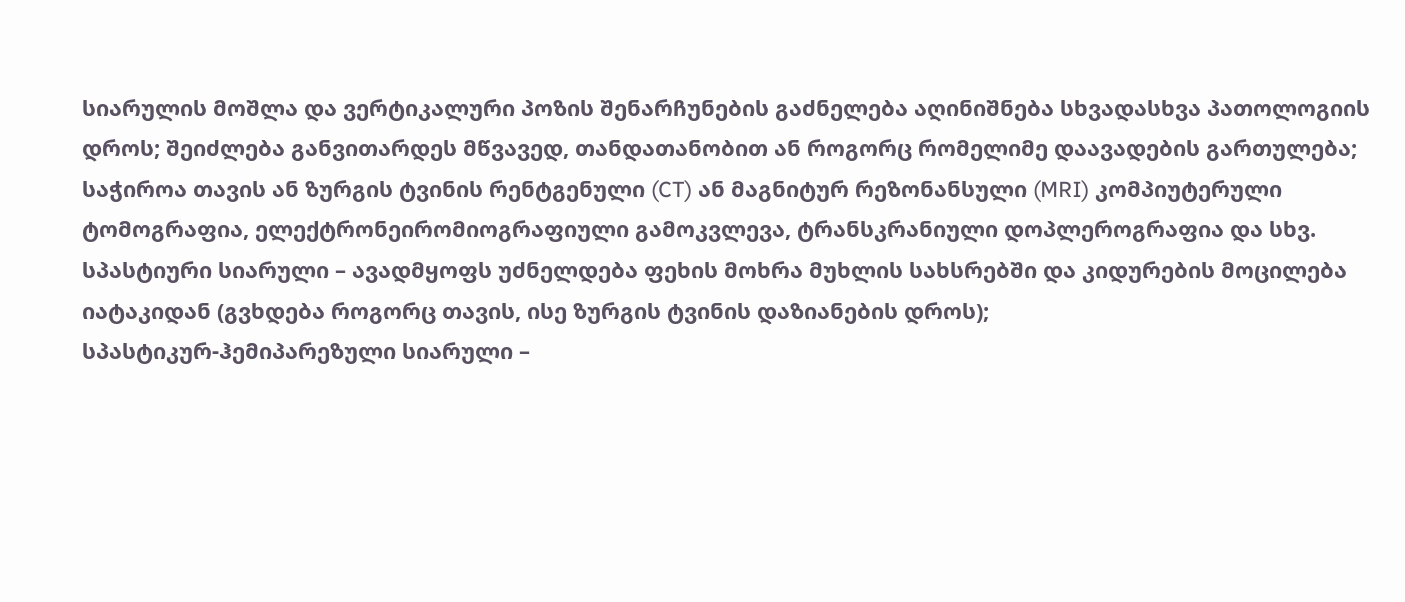სიარულის მოშლა და ვერტიკალური პოზის შენარჩუნების გაძნელება აღინიშნება სხვადასხვა პათოლოგიის დროს; შეიძლება განვითარდეს მწვავედ, თანდათანობით ან როგორც რომელიმე დაავადების გართულება; საჭიროა თავის ან ზურგის ტვინის რენტგენული (CT) ან მაგნიტურ რეზონანსული (MRI) კომპიუტერული ტომოგრაფია, ელექტრონეირომიოგრაფიული გამოკვლევა, ტრანსკრანიული დოპლეროგრაფია და სხვ.
სპასტიური სიარული – ავადმყოფს უძნელდება ფეხის მოხრა მუხლის სახსრებში და კიდურების მოცილება იატაკიდან (გვხდება როგორც თავის, ისე ზურგის ტვინის დაზიანების დროს);
სპასტიკურ-ჰემიპარეზული სიარული –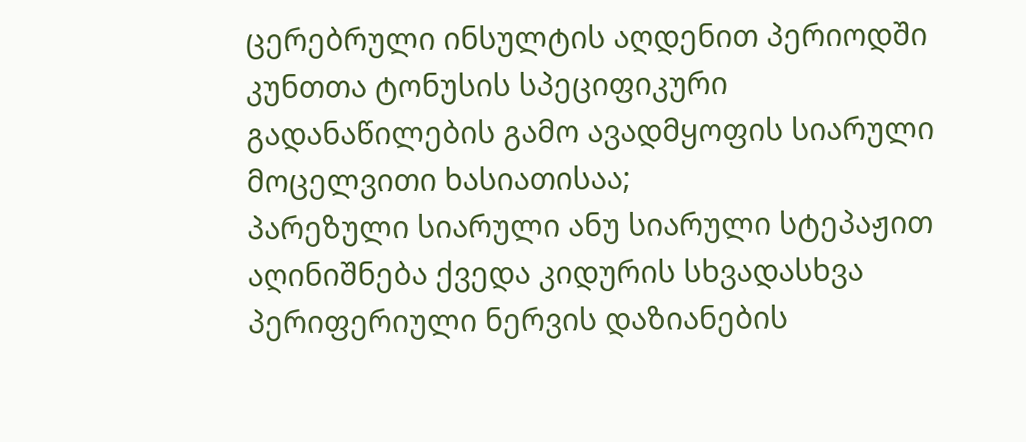ცერებრული ინსულტის აღდენით პერიოდში კუნთთა ტონუსის სპეციფიკური გადანაწილების გამო ავადმყოფის სიარული მოცელვითი ხასიათისაა;
პარეზული სიარული ანუ სიარული სტეპაჟით აღინიშნება ქვედა კიდურის სხვადასხვა პერიფერიული ნერვის დაზიანების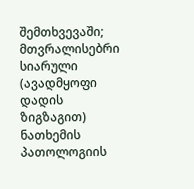შემთხვევაში;
მთვრალისებრი სიარული (ავადმყოფი დადის ზიგზაგით) ნათხემის პათოლოგიის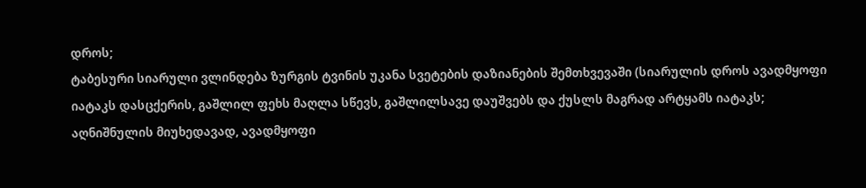დროს;
ტაბესური სიარული ვლინდება ზურგის ტვინის უკანა სვეტების დაზიანების შემთხვევაში (სიარულის დროს ავადმყოფი იატაკს დასცქერის, გაშლილ ფეხს მაღლა სწევს, გაშლილსავე დაუშვებს და ქუსლს მაგრად არტყამს იატაკს; აღნიშნულის მიუხედავად, ავადმყოფი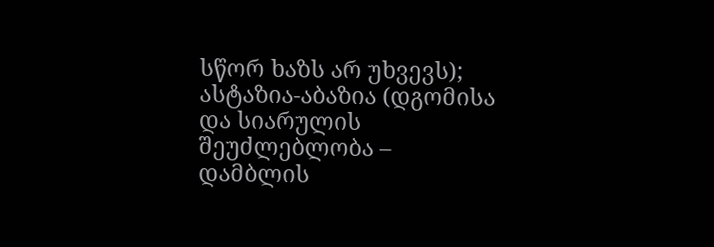სწორ ხაზს არ უხვევს);
ასტაზია-აბაზია (დგომისა და სიარულის შეუძლებლობა – დამბლის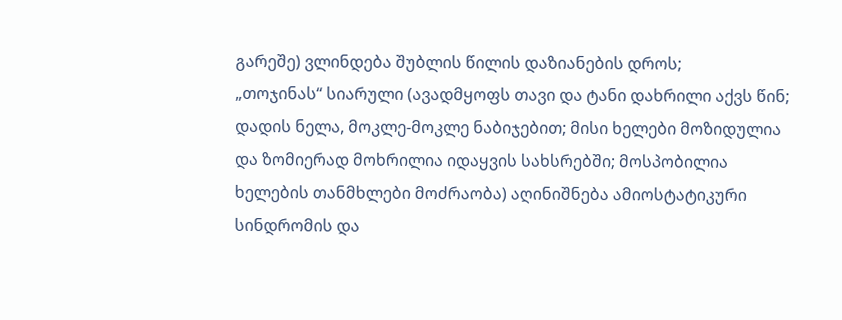გარეშე) ვლინდება შუბლის წილის დაზიანების დროს;
„თოჯინას“ სიარული (ავადმყოფს თავი და ტანი დახრილი აქვს წინ; დადის ნელა, მოკლე-მოკლე ნაბიჯებით; მისი ხელები მოზიდულია და ზომიერად მოხრილია იდაყვის სახსრებში; მოსპობილია ხელების თანმხლები მოძრაობა) აღინიშნება ამიოსტატიკური სინდრომის და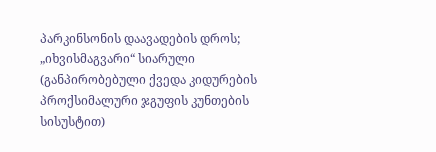პარკინსონის დაავადების დროს;
„იხვისმაგვარი“ სიარული (განპირობებული ქვედა კიდურების პროქსიმალური ჯგუფის კუნთების სისუსტით)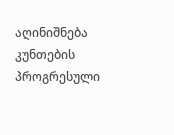აღინიშნება კუნთების პროგრესული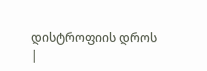დისტროფიის დროს
|